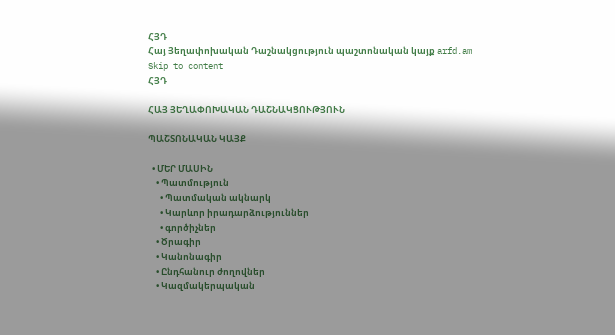ՀՅԴ
Հայ Յեղափոխական Դաշնակցություն պաշտոնական կայք arfd.am
Skip to content
ՀՅԴ

ՀԱՅ ՅԵՂԱՓՈԽԱԿԱՆ ԴԱՇՆԱԿՑՈՒԹՅՈՒՆ

ՊԱՇՏՈՆԱԿԱՆ ԿԱՅՔ

  • ՄԵՐ ՄԱՍԻՆ
    • Պատմություն
      • Պատմական ակնարկ
      • Կարևոր իրադարձություններ
      • գործիչներ
    • Ծրագիր
    • Կանոնագիր
    • Ընդհանուր ժողովներ
    • Կազմակերպական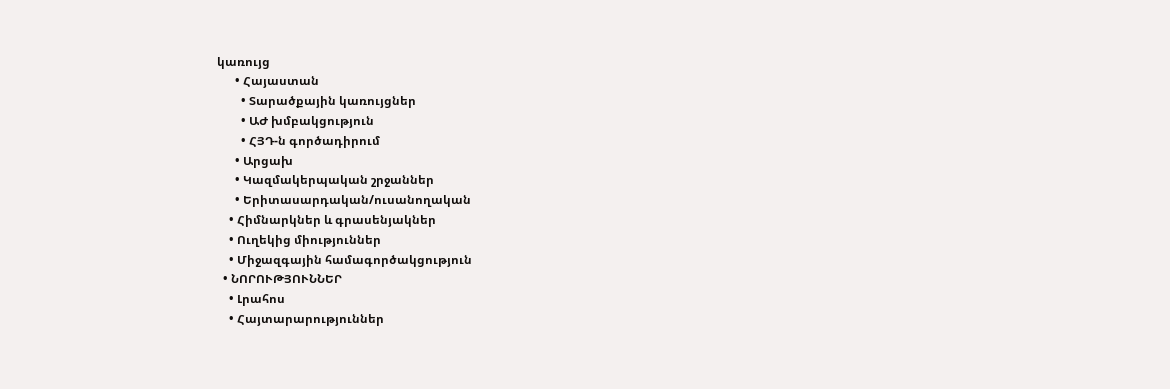կառույց
      • Հայաստան
        • Տարածքային կառույցներ
        • ԱԺ խմբակցություն
        • ՀՅԴ-ն գործադիրում
      • Արցախ
      • Կազմակերպական շրջաններ
      • Երիտասարդական/ուսանողական
    • Հիմնարկներ և գրասենյակներ
    • Ուղեկից միություններ
    • Միջազգային համագործակցություն
  • ՆՈՐՈՒԹՅՈՒՆՆԵՐ
    • Լրահոս
    • Հայտարարություններ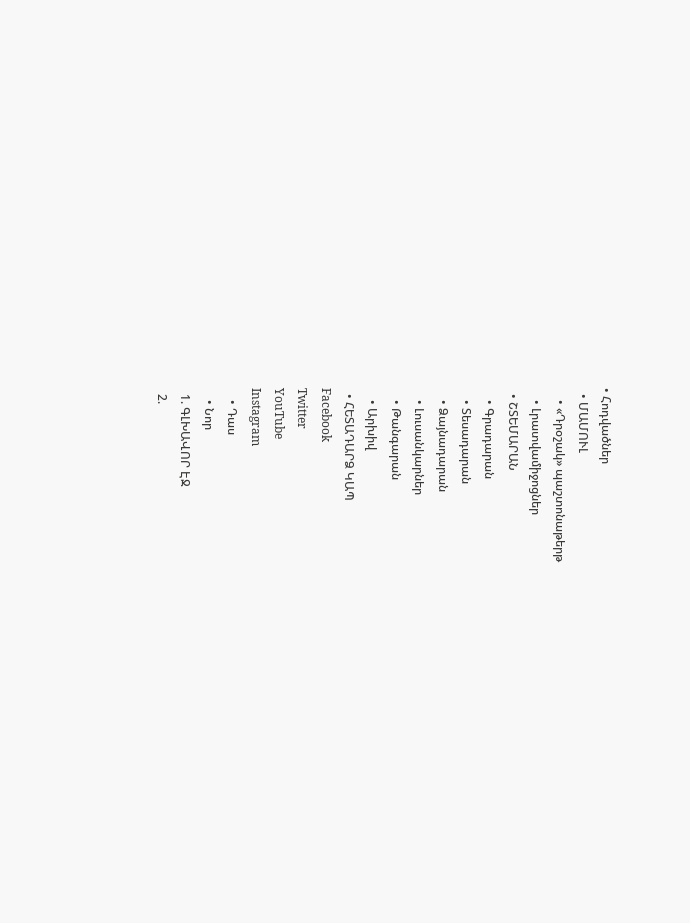• Հոդվածներ
  • ՄԱՄՈՒԼ
    • «Դրօշակ» պաշտոնաթերթ
    • Լրատվամիջոցներ
  • ՇՏԵՄԱՐԱՆ
    • Գրադարան
    • Տեսադարան
    • Ձայնադարան
    • Լուսանկարներ
    • Թանգարան
    • Արխիվ
  • ՀԵՏԱԴԱՐՁ ԿԱՊ
Facebook
Twitter
YouTube
Instagram
    • Դաս
    • Նոր
  1. ԳԼԽԱՎՈՐ ԷՋ
  2.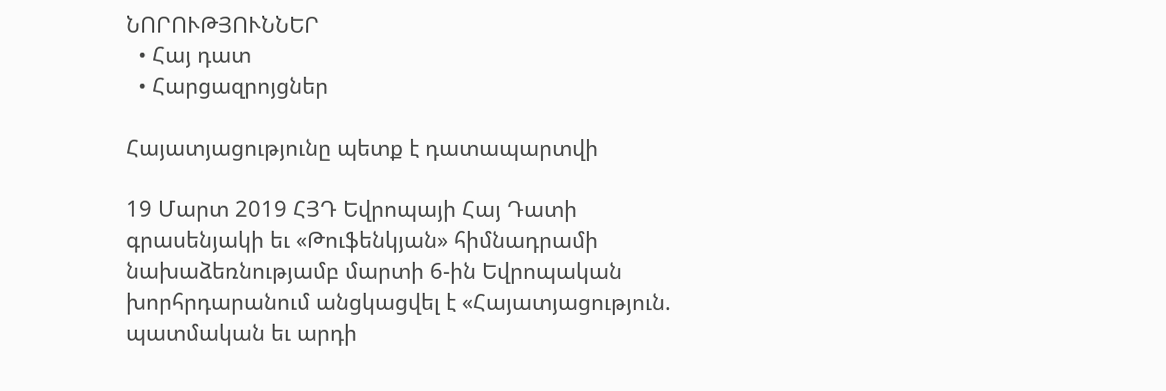ՆՈՐՈՒԹՅՈՒՆՆԵՐ
  • Հայ դատ
  • Հարցազրոյցներ

Հայատյացությունը պետք է դատապարտվի

19 Մարտ 2019 ՀՅԴ Եվրոպայի Հայ Դատի գրասենյակի եւ «Թուֆենկյան» հիմնադրամի նախաձեռնությամբ մարտի 6-ին Եվրոպական խորհրդարանում անցկացվել է «Հայատյացություն. պատմական եւ արդի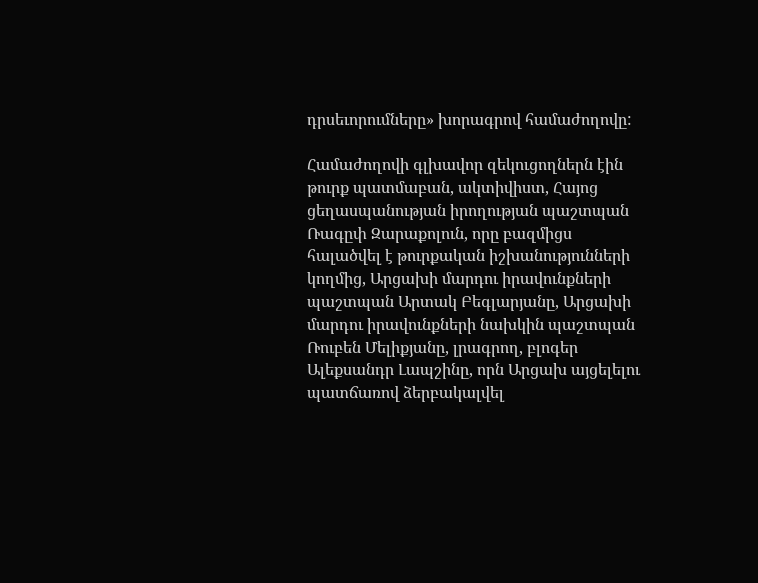դրսեւորումները» խորագրով համաժողովը:

Համաժողովի գլխավոր զեկուցողներն էին թուրք պատմաբան, ակտիվիստ, Հայոց ցեղասպանության իրողության պաշտպան Ռագըփ Զարաքոլուն, որը բազմիցս հալածվել է թուրքական իշխանությունների կողմից, Արցախի մարդու իրավունքների պաշտպան Արտակ Բեգլարյանը, Արցախի մարդու իրավունքների նախկին պաշտպան Ռուբեն Մելիքյանը, լրագրող, բլոգեր Ալեքսանդր Լապշինը, որն Արցախ այցելելու պատճառով ձերբակալվել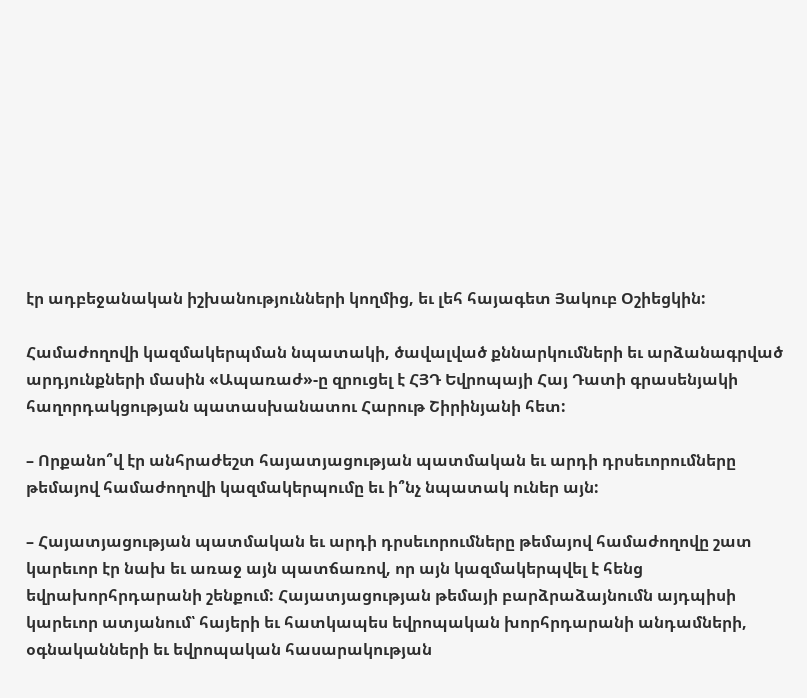էր ադբեջանական իշխանությունների կողմից, եւ լեհ հայագետ Յակուբ Օշիեցկին:

Համաժողովի կազմակերպման նպատակի, ծավալված քննարկումների եւ արձանագրված արդյունքների մասին «Ապառաժ»-ը զրուցել է ՀՅԴ Եվրոպայի Հայ Դատի գրասենյակի հաղորդակցության պատասխանատու Հարութ Շիրինյանի հետ:

– Որքանո՞վ էր անհրաժեշտ հայատյացության պատմական եւ արդի դրսեւորումները թեմայով համաժողովի կազմակերպումը եւ ի՞նչ նպատակ ուներ այն:

– Հայատյացության պատմական եւ արդի դրսեւորումները թեմայով համաժողովը շատ կարեւոր էր նախ եւ առաջ այն պատճառով, որ այն կազմակերպվել է հենց եվրախորհրդարանի շենքում: Հայատյացության թեմայի բարձրաձայնումն այդպիսի կարեւոր ատյանում՝ հայերի եւ հատկապես եվրոպական խորհրդարանի անդամների, օգնականների եւ եվրոպական հասարակության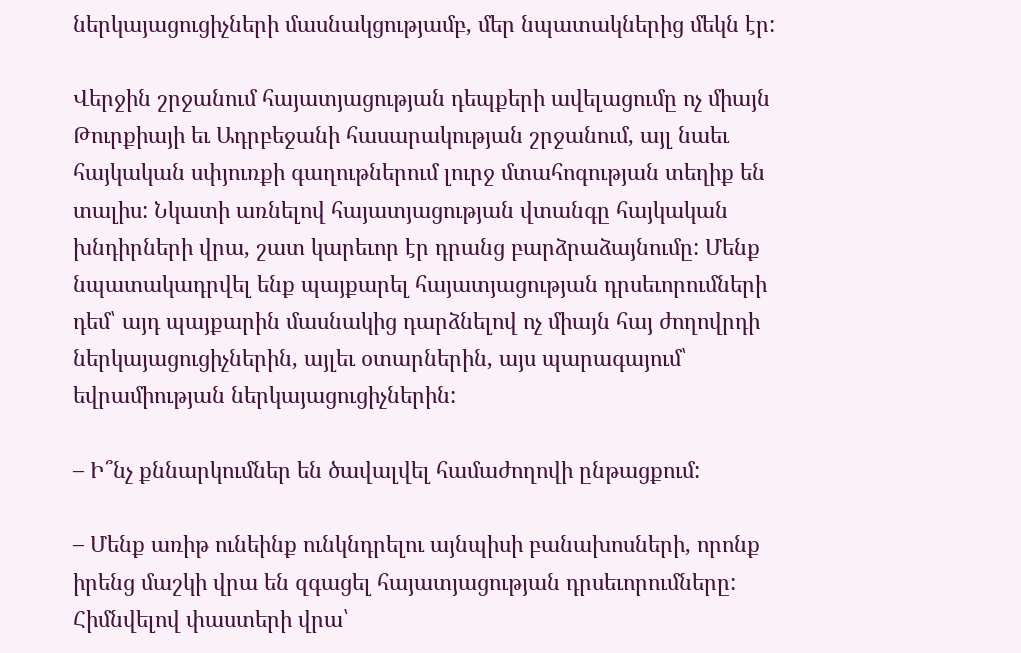ներկայացուցիչների մասնակցությամբ, մեր նպատակներից մեկն էր:

Վերջին շրջանում հայատյացության դեպքերի ավելացումը ոչ միայն Թուրքիայի եւ Ադրբեջանի հասարակության շրջանում, այլ նաեւ հայկական սփյուռքի գաղութներում լուրջ մտահոգության տեղիք են տալիս: Նկատի առնելով հայատյացության վտանգը հայկական խնդիրների վրա, շատ կարեւոր էր դրանց բարձրաձայնումը: Մենք նպատակադրվել ենք պայքարել հայատյացության դրսեւորումների դեմ՝ այդ պայքարին մասնակից դարձնելով ոչ միայն հայ ժողովրդի ներկայացուցիչներին, այլեւ օտարներին, այս պարագայում՝ եվրամիության ներկայացուցիչներին:

– Ի՞նչ քննարկումներ են ծավալվել համաժողովի ընթացքում:

– Մենք առիթ ունեինք ունկնդրելու այնպիսի բանախոսների, որոնք իրենց մաշկի վրա են զգացել հայատյացության դրսեւորումները: Հիմնվելով փաստերի վրա՝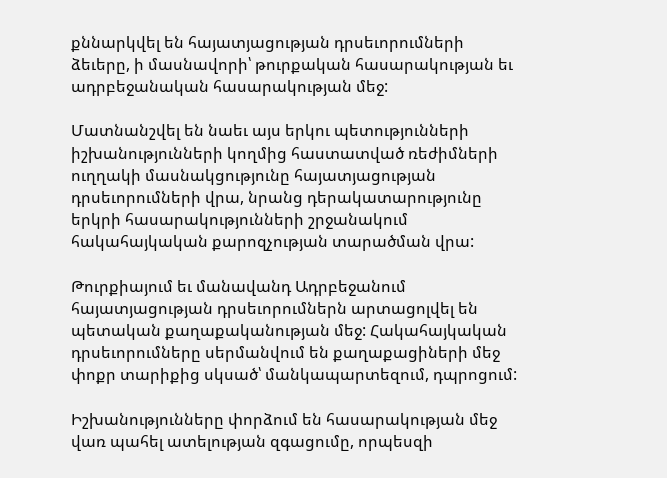քննարկվել են հայատյացության դրսեւորումների ձեւերը, ի մասնավորի՝ թուրքական հասարակության եւ ադրբեջանական հասարակության մեջ:

Մատնանշվել են նաեւ այս երկու պետությունների իշխանությունների կողմից հաստատված ռեժիմների ուղղակի մասնակցությունը հայատյացության դրսեւորումների վրա, նրանց դերակատարությունը երկրի հասարակությունների շրջանակում հակահայկական քարոզչության տարածման վրա:

Թուրքիայում եւ մանավանդ Ադրբեջանում հայատյացության դրսեւորումներն արտացոլվել են պետական քաղաքականության մեջ: Հակահայկական դրսեւորումները սերմանվում են քաղաքացիների մեջ փոքր տարիքից սկսած՝ մանկապարտեզում, դպրոցում:

Իշխանությունները փորձում են հասարակության մեջ վառ պահել ատելության զգացումը, որպեսզի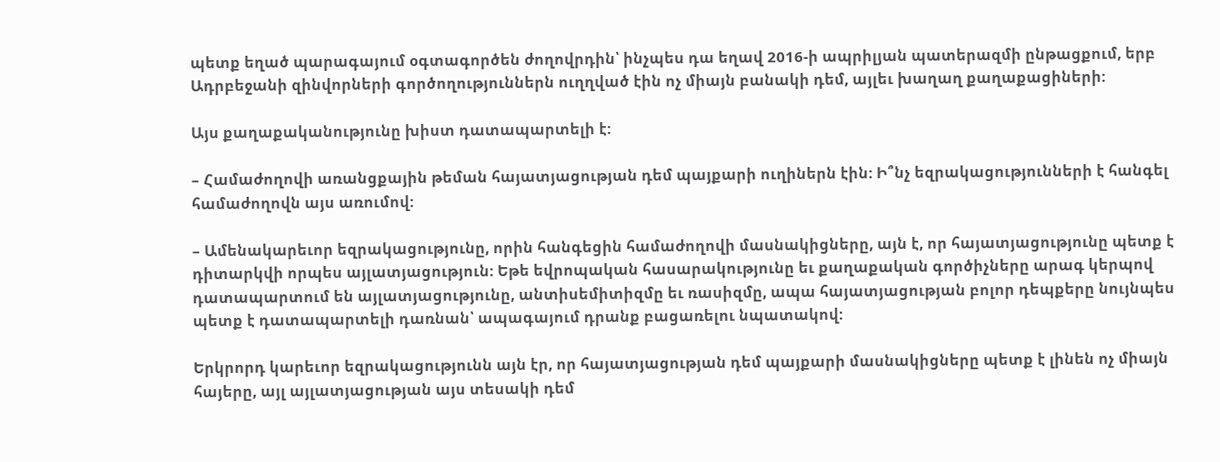պետք եղած պարագայում օգտագործեն ժողովրդին՝ ինչպես դա եղավ 2016-ի ապրիլյան պատերազմի ընթացքում, երբ Ադրբեջանի զինվորների գործողություններն ուղղված էին ոչ միայն բանակի դեմ, այլեւ խաղաղ քաղաքացիների:

Այս քաղաքականությունը խիստ դատապարտելի է:

– Համաժողովի առանցքային թեման հայատյացության դեմ պայքարի ուղիներն էին: Ի՞նչ եզրակացությունների է հանգել համաժողովն այս առումով:

– Ամենակարեւոր եզրակացությունը, որին հանգեցին համաժողովի մասնակիցները, այն է, որ հայատյացությունը պետք է դիտարկվի որպես այլատյացություն: Եթե եվրոպական հասարակությունը եւ քաղաքական գործիչները արագ կերպով դատապարտում են այլատյացությունը, անտիսեմիտիզմը եւ ռասիզմը, ապա հայատյացության բոլոր դեպքերը նույնպես պետք է դատապարտելի դառնան՝ ապագայում դրանք բացառելու նպատակով:

Երկրորդ կարեւոր եզրակացությունն այն էր, որ հայատյացության դեմ պայքարի մասնակիցները պետք է լինեն ոչ միայն հայերը, այլ այլատյացության այս տեսակի դեմ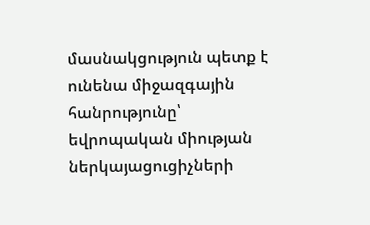մասնակցություն պետք է ունենա միջազգային հանրությունը՝ եվրոպական միության ներկայացուցիչների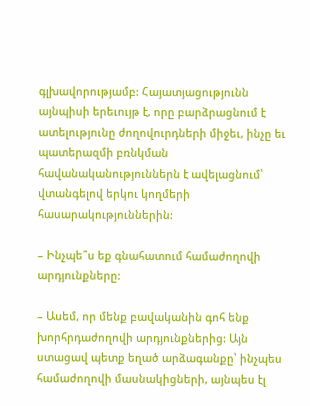գլխավորությամբ: Հայատյացությունն այնպիսի երեւույթ է, որը բարձրացնում է ատելությունը ժողովուրդների միջեւ, ինչը եւ պատերազմի բռնկման հավանականություններն է ավելացնում՝ վտանգելով երկու կողմերի հասարակություններին:

– Ինչպե՞ս եք գնահատում համաժողովի արդյունքները:

– Ասեմ, որ մենք բավականին գոհ ենք խորհրդաժողովի արդյունքներից: Այն ստացավ պետք եղած արձագանքը՝ ինչպես համաժողովի մասնակիցների, այնպես էլ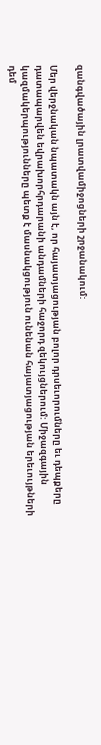զանգվածային լրատվամիջոցների շրջանակում:

Մեր վերջնական նպատակն այն է, որ հայատյացության բոլոր դրսեւորումները եւ դեպքերը դատապարվեն եվրախորհրդարանի անդամների հաջորդ զեկույցներում: Միջազգային կազմակերպությունները պետք է մասնակցություն ունենան հայատյացության երեւույթների դեմ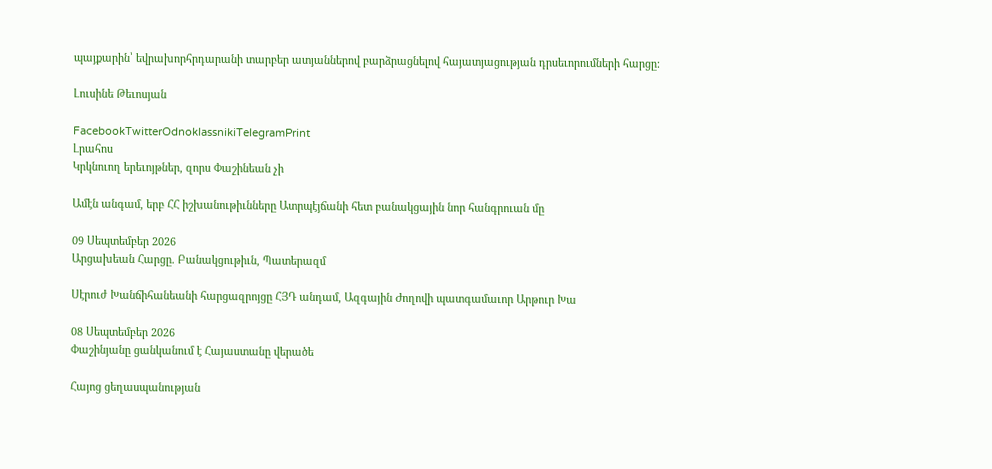պայքարին՝ եվրախորհրդարանի տարբեր ատյաններով բարձրացնելով հայատյացության դրսեւորումների հարցը:

Լուսինե Թեւոսյան

FacebookTwitterOdnoklassnikiTelegramPrint
Լրահոս
Կրկնուող երեւոյթներ, զորս Փաշինեան չի

Ամէն անգամ, երբ ՀՀ իշխանութիւնները Ատրպէյճանի հետ բանակցային նոր հանգրուան մը

09 Սեպտեմբեր 2026
Արցախեան Հարցը. Բանակցութիւն, Պատերազմ

Սէրուժ Խանճիհանեանի հարցազրոյցը ՀՅԴ անդամ, Ազգային Ժողովի պատգամաւոր Արթուր Խա

08 Սեպտեմբեր 2026
Փաշինյանը ցանկանում է Հայաստանը վերածե

Հայոց ցեղասպանության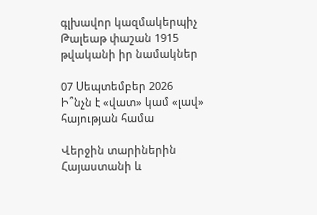գլխավոր կազմակերպիչ Թալեաթ փաշան 1915 թվականի իր նամակներ

07 Սեպտեմբեր 2026
Ի՞նչն է «վատ» կամ «լավ» հայության համա

Վերջին տարիներին Հայաստանի և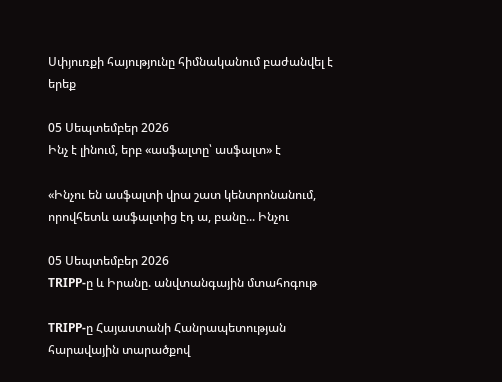Սփյուռքի հայությունը հիմնականում բաժանվել է երեք

05 Սեպտեմբեր 2026
Ինչ է լինում, երբ «ասֆալտը՝ ասֆալտ» է

«Ինչու են ասֆալտի վրա շատ կենտրոնանում, որովհետև ասֆալտից էդ ա, բանը... Ինչու

05 Սեպտեմբեր 2026
TRIPP-ը և Իրանը. անվտանգային մտահոգութ

TRIPP-ը Հայաստանի Հանրապետության հարավային տարածքով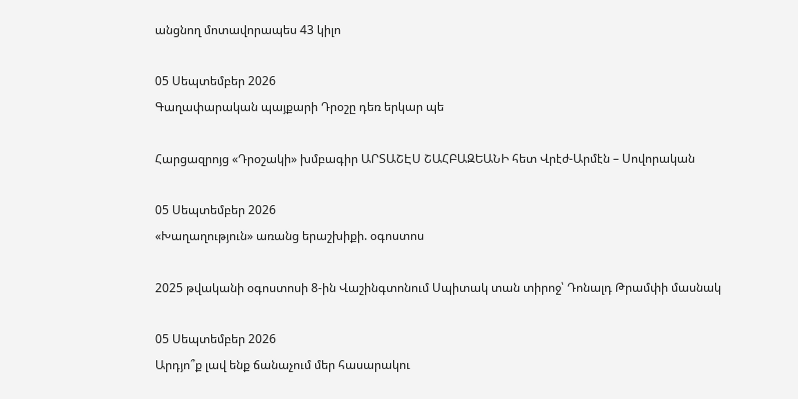անցնող մոտավորապես 43 կիլո

05 Սեպտեմբեր 2026
Գաղափարական պայքարի Դրօշը դեռ երկար պե

Հարցազրոյց «Դրօշակի» խմբագիր ԱՐՏԱՇԷՍ ՇԱՀԲԱԶԵԱՆԻ հետ Վրէժ-Արմէն – Սովորական

05 Սեպտեմբեր 2026
«Խաղաղություն» առանց երաշխիքի. օգոստոս

2025 թվականի օգոստոսի 8-ին Վաշինգտոնում Սպիտակ տան տիրոջ՝ Դոնալդ Թրամփի մասնակ

05 Սեպտեմբեր 2026
Արդյո՞ք լավ ենք ճանաչում մեր հասարակու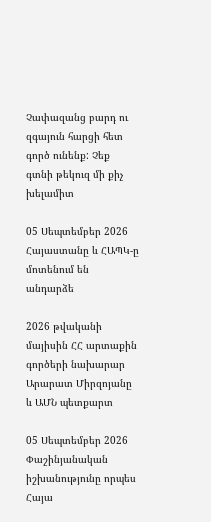Չափազանց բարդ ու զգայուն հարցի հետ գործ ունենք: Չեք գտնի թեկուզ մի քիչ խելամիտ

05 Սեպտեմբեր 2026
Հայաստանը և ՀԱՊԿ-ը մոտենում են անդարձե

2026 թվականի մայիսին ՀՀ արտաքին գործերի նախարար Արարատ Միրզոյանը և ԱՄՆ պետքարտ

05 Սեպտեմբեր 2026
Փաշինյանական իշխանությունը որպես Հայա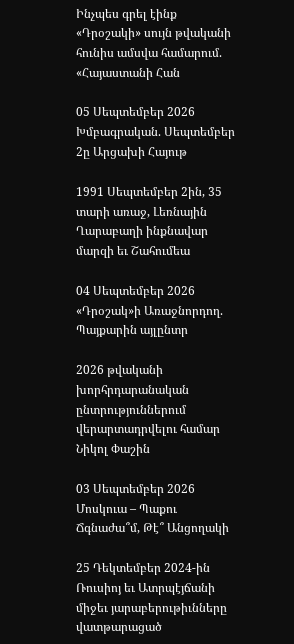Ինչպես գրել էինք «Դրօշակի» սույն թվականի հունիս ամսվա համարում. «Հայաստանի Հան

05 Սեպտեմբեր 2026
Խմբագրական. Սեպտեմբեր 2ը Արցախի Հայութ

1991 Սեպտեմբեր 2ին, 35 տարի առաջ, Լեռնային Ղարաբաղի ինքնավար մարզի եւ Շահումեա

04 Սեպտեմբեր 2026
«Դրօշակ»ի Առաջնորդող. Պայքարին այլընտր

2026 թվականի խորհրդարանական ընտրություններում վերարտադրվելու համար Նիկոլ Փաշին

03 Սեպտեմբեր 2026
Մոսկուա – Պաքու Ճգնաժա՞մ, Թէ՞ Անցողակի

25 Դեկտեմբեր 2024-ին Ռուսիոյ եւ Ատրպէյճանի միջեւ յարաբերութիւնները վատթարացած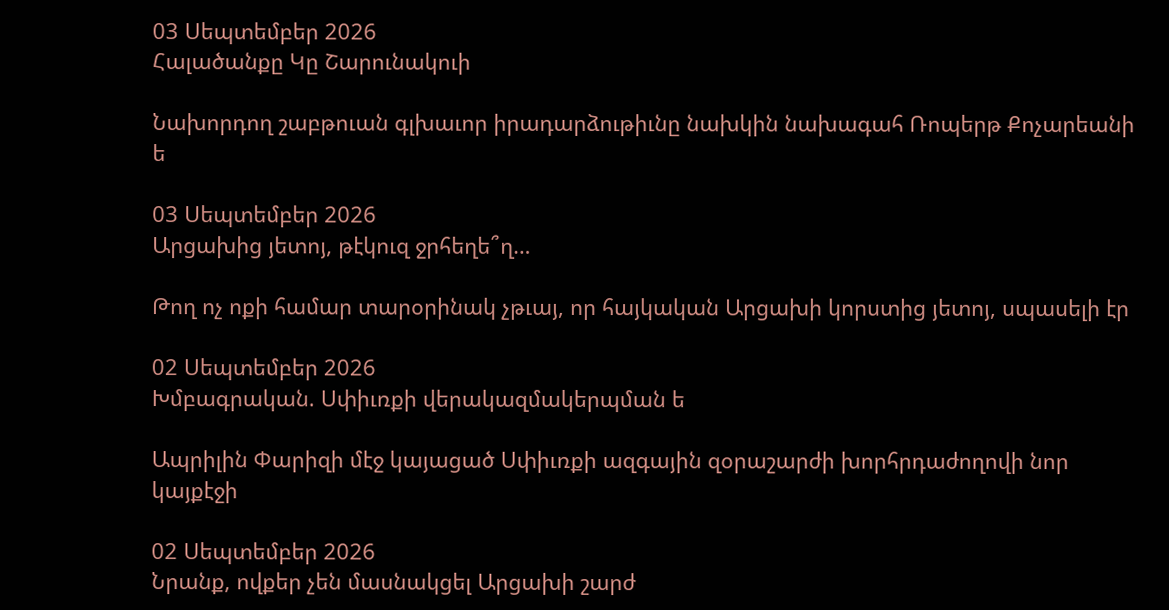03 Սեպտեմբեր 2026
Հալածանքը Կը Շարունակուի

Նախորդող շաբթուան գլխաւոր իրադարձութիւնը նախկին նախագահ Ռոպերթ Քոչարեանի ե

03 Սեպտեմբեր 2026
Արցախից յետոյ, թէկուզ ջրհեղե՞ղ…

Թող ոչ ոքի համար տարօրինակ չթւայ, որ հայկական Արցախի կորստից յետոյ, սպասելի էր

02 Սեպտեմբեր 2026
Խմբագրական. Սփիւռքի վերակազմակերպման ե

Ապրիլին Փարիզի մէջ կայացած Սփիւռքի ազգային զօրաշարժի խորհրդաժողովի նոր կայքէջի

02 Սեպտեմբեր 2026
Նրանք, ովքեր չեն մասնակցել Արցախի շարժ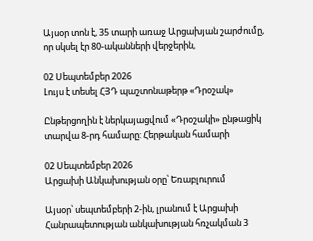Այսօր տոն է, 35 տարի առաջ Արցախյան շարժումը, որ սկսել էր 80-ականների վերջերին,

02 Սեպտեմբեր 2026
Լույս է տեսել ՀՅԴ պաշտոնաթերթ «Դրօշակ»

Ընթերցողին է ներկայացվում «Դրօշակի» ընթացիկ տարվա 8-րդ համարը: Հերթական համարի

02 Սեպտեմբեր 2026
Արցախի Անկախության օրը՝ Եռաբլուրում

Այսօր՝ սեպտեմբերի 2-ին, լրանում է Արցախի Հանրապետության անկախության հռչակման 3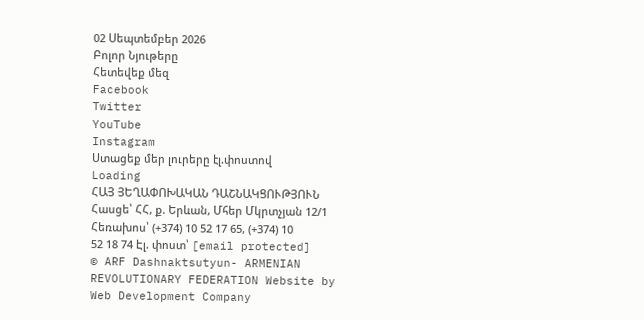02 Սեպտեմբեր 2026
Բոլոր Նյութերը
Հետեվեք մեզ
Facebook
Twitter
YouTube
Instagram
Ստացեք մեր լուրերը էլ.փոստով
Loading
ՀԱՅ ՅԵՂԱՓՈԽԱԿԱՆ ԴԱՇՆԱԿՑՈՒԹՅՈՒՆ Հասցե՝ ՀՀ, ք. Երևան, Մհեր Մկրտչյան 12/1 Հեռախոս՝ (+374) 10 52 17 65, (+374) 10 52 18 74 Էլ. փոստ՝ [email protected]
© ARF Dashnaktsutyun- ARMENIAN REVOLUTIONARY FEDERATION Website by Web Development Company